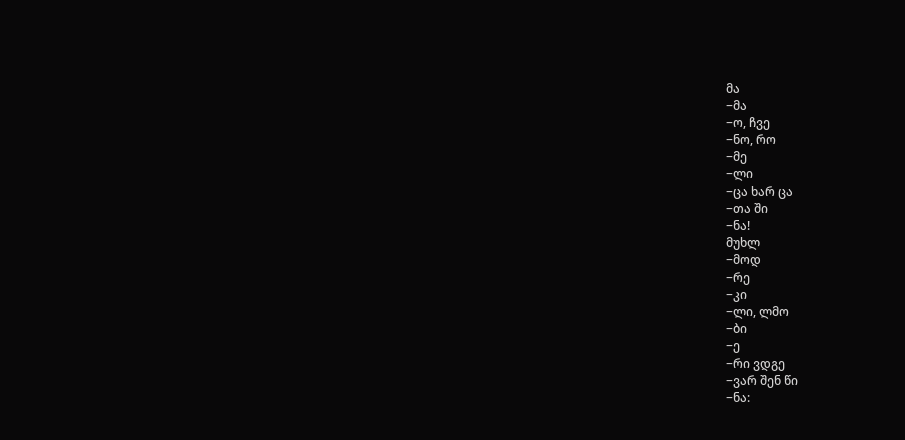მა
−მა
−ო, ჩვე
−ნო, რო
−მე
−ლი
−ცა ხარ ცა
−თა ში
−ნა!
მუხლ
−მოდ
−რე
−კი
−ლი, ლმო
−ბი
−ე
−რი ვდგე
−ვარ შენ წი
−ნა: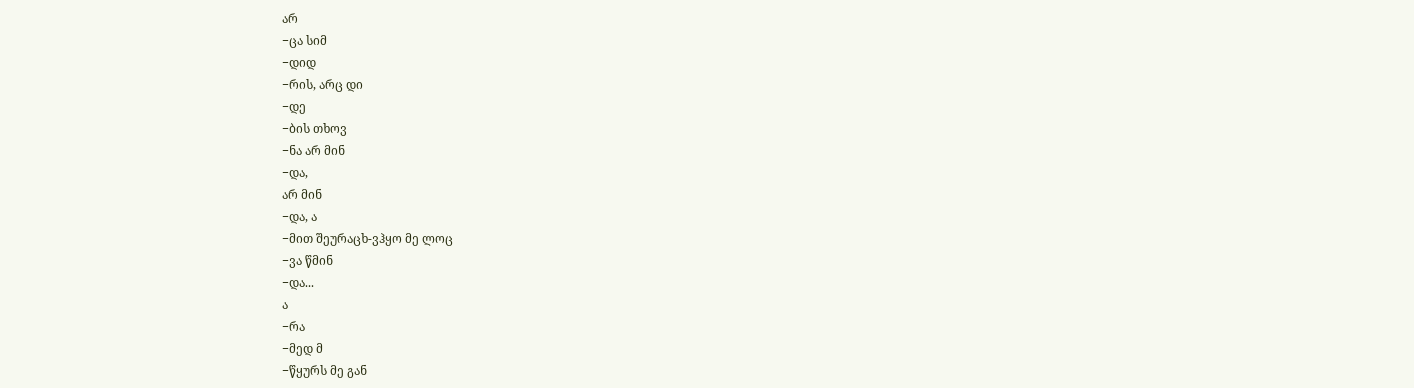არ
−ცა სიმ
−დიდ
−რის, არც დი
−დე
−ბის თხოვ
−ნა არ მინ
−და,
არ მინ
−და, ა
−მით შეურაცხ-ვჰყო მე ლოც
−ვა წმინ
−და...
ა
−რა
−მედ მ
−წყურს მე გან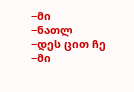−მი
−ნათლ
−დეს ცით ჩე
−მი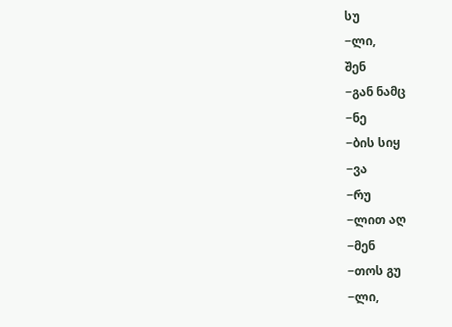სუ
−ლი,
შენ
−გან ნამც
−ნე
−ბის სიყ
−ვა
−რუ
−ლით აღ
−მენ
−თოს გუ
−ლი,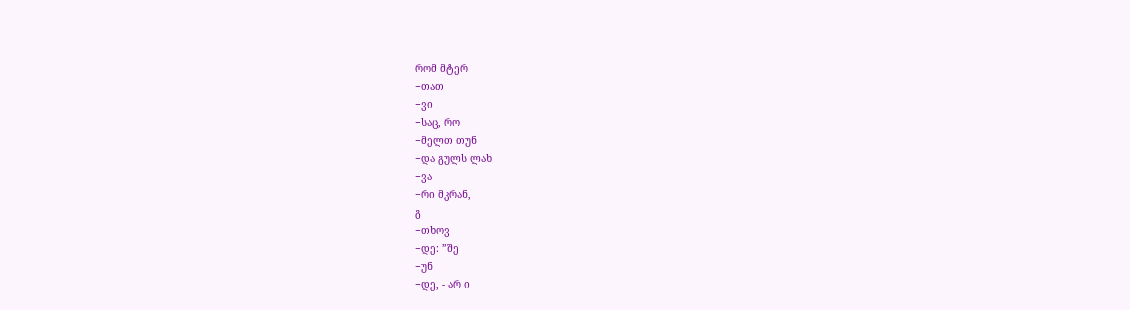რომ მტერ
−თათ
−ვი
−საც, რო
−მელთ თუნ
−და გულს ლახ
−ვა
−რი მკრან,
გ
−თხოვ
−დე: ”შე
−უნ
−დე, - არ ი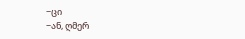−ცი
−ან, ღმერ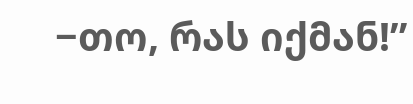−თო, რას იქმან!”